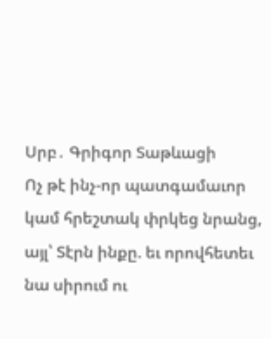Սրբ․ Գրիգոր Տաթևացի
Ոչ թէ ինչ-որ պատգամաւոր կամ հրեշտակ փրկեց նրանց, այլ՝ Տէրն ինքը. եւ որովհետեւ նա սիրում ու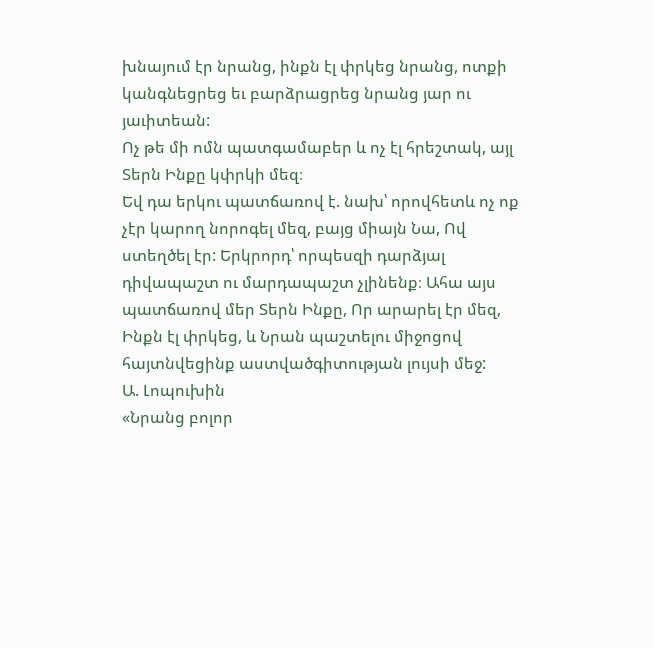խնայում էր նրանց, ինքն էլ փրկեց նրանց, ոտքի կանգնեցրեց եւ բարձրացրեց նրանց յար ու յաւիտեան:
Ոչ թե մի ոմն պատգամաբեր և ոչ էլ հրեշտակ, այլ Տերն Ինքը կփրկի մեզ։
Եվ դա երկու պատճառով է. նախ՝ որովհետև ոչ ոք չէր կարող նորոգել մեզ, բայց միայն Նա, Ով ստեղծել էր: Երկրորդ՝ որպեսզի դարձյալ դիվապաշտ ու մարդապաշտ չլինենք։ Ահա այս պատճառով մեր Տերն Ինքը, Որ արարել էր մեզ, Ինքն էլ փրկեց, և Նրան պաշտելու միջոցով հայտնվեցինք աստվածգիտության լույսի մեջ:
Ա. Լոպուխին
«Նրանց բոլոր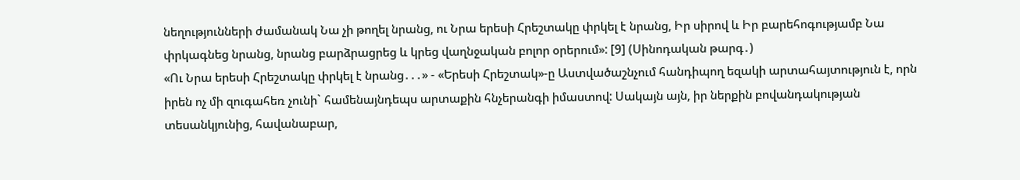նեղությունների ժամանակ Նա չի թողել նրանց, ու Նրա երեսի Հրեշտակը փրկել է նրանց, Իր սիրով և Իր բարեհոգությամբ Նա փրկագնեց նրանց, նրանց բարձրացրեց և կրեց վաղնջական բոլոր օրերում»: [9] (Սինոդական թարգ․)
«Ու Նրա երեսի Հրեշտակը փրկել է նրանց․․․» - «Երեսի Հրեշտակ»-ը Աստվածաշնչում հանդիպող եզակի արտահայտություն է, որն իրեն ոչ մի զուգահեռ չունի` համենայնդեպս արտաքին հնչերանգի իմաստով: Սակայն այն, իր ներքին բովանդակության տեսանկյունից, հավանաբար,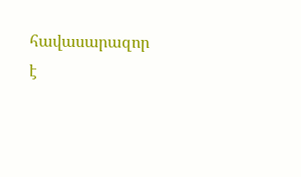հավասարազոր է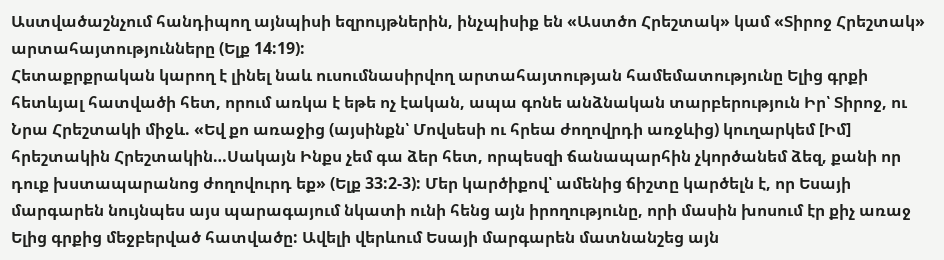Աստվածաշնչում հանդիպող այնպիսի եզրույթներին, ինչպիսիք են «Աստծո Հրեշտակ» կամ «Տիրոջ Հրեշտակ» արտահայտությունները (Ելք 14:19):
Հետաքրքրական կարող է լինել նաև ուսումնասիրվող արտահայտության համեմատությունը Ելից գրքի հետևյալ հատվածի հետ, որում առկա է եթե ոչ էական, ապա գոնե անձնական տարբերություն Իր՝ Տիրոջ, ու Նրա Հրեշտակի միջև. «Եվ քո առաջից (այսինքն՝ Մովսեսի ու հրեա ժողովրդի առջևից) կուղարկեմ [Իմ] հրեշտակին Հրեշտակին…Սակայն Ինքս չեմ գա ձեր հետ, որպեսզի ճանապարհին չկործանեմ ձեզ, քանի որ դուք խստապարանոց ժողովուրդ եք» (Ելք 33:2-3): Մեր կարծիքով՝ ամենից ճիշտը կարծելն է, որ Եսայի մարգարեն նույնպես այս պարագայում նկատի ունի հենց այն իրողությունը, որի մասին խոսում էր քիչ առաջ Ելից գրքից մեջբերված հատվածը: Ավելի վերևում Եսայի մարգարեն մատնանշեց այն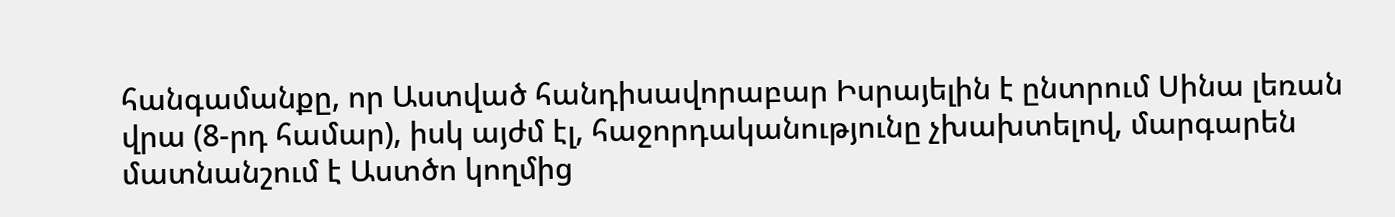հանգամանքը, որ Աստված հանդիսավորաբար Իսրայելին է ընտրում Սինա լեռան վրա (8-րդ համար), իսկ այժմ էլ, հաջորդականությունը չխախտելով, մարգարեն մատնանշում է Աստծո կողմից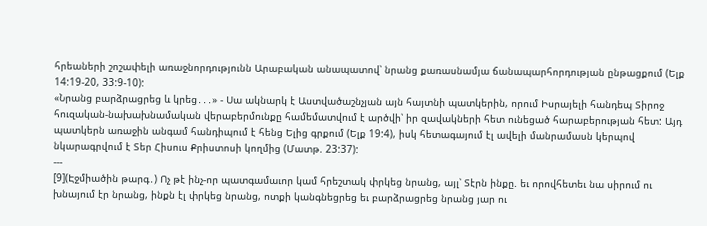հրեաների շոշափելի առաջնորդությունն Արաբական անապատով՝ նրանց քառասնամյա ճանապարհորդության ընթացքում (Ելք 14:19-20, 33:9-10):
«Նրանց բարձրացրեց և կրեց․․․» - Սա ակնարկ է Աստվածաշնչյան այն հայտնի պատկերին, որում Իսրայելի հանդեպ Տիրոջ հուզական-նախախնամական վերաբերմունքը համեմատվում է արծվի՝ իր զավակների հետ ունեցած հարաբերության հետ: Այդ պատկերն առաջին անգամ հանդիպում է հենց Ելից գրքում (Ելք 19:4), իսկ հետագայում էլ ավելի մանրամասն կերպով նկարագրվում է Տեր Հիսուս Քրիստոսի կողմից (Մատթ. 23:37):
---
[9](Էջմիածին թարգ․) Ոչ թէ ինչ-որ պատգամաւոր կամ հրեշտակ փրկեց նրանց, այլ՝ Տէրն ինքը. եւ որովհետեւ նա սիրում ու խնայում էր նրանց, ինքն էլ փրկեց նրանց, ոտքի կանգնեցրեց եւ բարձրացրեց նրանց յար ու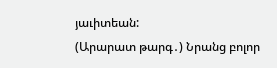յաւիտեան:
(Արարատ թարգ․) Նրանց բոլոր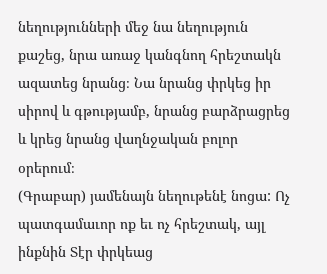նեղությունների մեջ նա նեղություն քաշեց, նրա առաջ կանգնող հրեշտակն ազատեց նրանց։ Նա նրանց փրկեց իր սիրով և գթությամբ, նրանց բարձրացրեց և կրեց նրանց վաղնջական բոլոր օրերում։
(Գրաբար) յամենայն նեղութենէ նոցա: Ոչ պատգամաւոր ոք եւ ոչ հրեշտակ, այլ ինքնին Տէր փրկեաց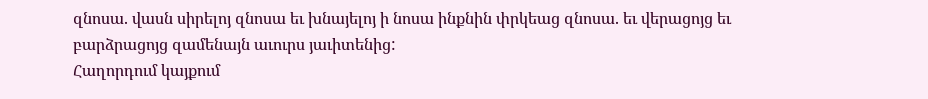զնոսա. վասն սիրելոյ զնոսա եւ խնայելոյ ի նոսա ինքնին փրկեաց զնոսա. եւ վերացոյց եւ բարձրացոյց զամենայն աւուրս յաւիտենից:
Հաղորդում կայքում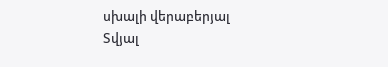սխալի վերաբերյալ
Տվյալ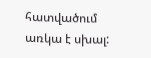հատվածում առկա է սխալ: